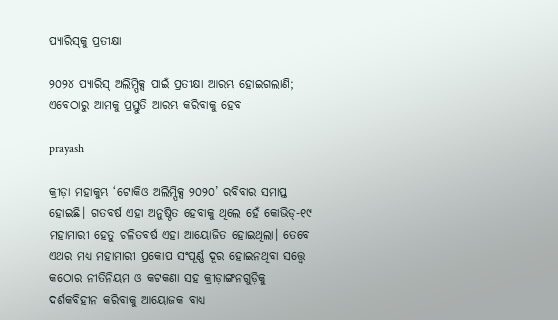ପ୍ୟାରିସ୍‌କୁ ପ୍ରତୀକ୍ଷା

୨୦୨୪ ପ୍ୟାରିସ୍‌ ଅଲିମ୍ପିକ୍ସ ପାଇଁ ପ୍ରତୀକ୍ଷା ଆରମ୍ଭ ହୋଇଗଲାଣି; ଏବେଠାରୁ ଆମକୁ ପ୍ରସ୍ତୁତି ଆରମ୍ଭ କରିବାକୁ ହେବ

prayash

କ୍ରୀଡ଼ା ମହାକୁମ୍ଭ ‘ଟୋକିଓ ଅଲିମ୍ପିକ୍ସ ୨୦୨୦’ ରବିବାର ସମାପ୍ତ ହୋଇଛି। ଗତବର୍ଷ ଏହା ଅନୁଷ୍ଠିତ ହେବାକୁ ଥିଲେ ହେଁ କୋଭିଡ୍‌-୧୯ ମହାମାରୀ ହେତୁ ଚଳିତବର୍ଷ ଏହା ଆୟୋଜିତ ହୋଇଥିଲା। ତେବେ ଏଥର ମଧ୍ୟ ମହାମାରୀ ପ୍ରକୋପ ସଂପୂର୍ଣ୍ଣ ଦୂର ହୋଇନଥିବା ସତ୍ତ୍ବେ କଠୋର ନୀତିନିୟମ ଓ କଟକଣା ସହ କ୍ରୀଡ଼ାଙ୍ଗନଗୁଡ଼ିକୁ ଦର୍ଶକବିହୀନ କରିବାକୁ ଆୟୋଜକ ବାଧ୍ୟ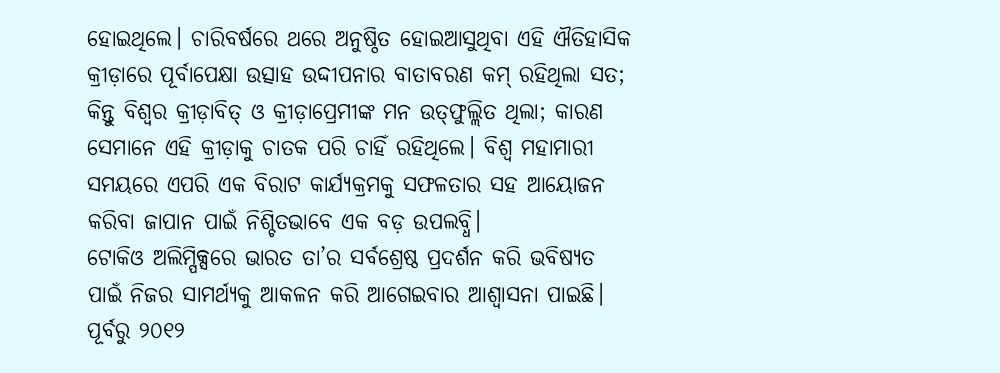ହୋଇଥିଲେ। ଚାରିବର୍ଷରେ ଥରେ ଅନୁଷ୍ଠିତ ହୋଇଆସୁଥିବା ଏହି ଐତିହାସିକ କ୍ରୀଡ଼ାରେ ପୂର୍ବାପେକ୍ଷା ଉତ୍ସାହ ଉଦ୍ଦୀପନାର ବାତାବରଣ କମ୍‌ ରହିଥିଲା ସତ; କିନ୍ତୁ ବିଶ୍ବର କ୍ରୀଡ଼ାବିତ୍‌ ଓ କ୍ରୀଡ଼ାପ୍ରେମୀଙ୍କ ମନ ଉତ୍‌ଫୁଲ୍ଲିତ ଥିଲା; କାରଣ ସେମାନେ ଏହି କ୍ରୀଡ଼ାକୁ ଚାତକ ପରି ଚାହିଁ ରହିଥିଲେ। ବିଶ୍ବ ମହାମାରୀ ସମୟରେ ଏପରି ଏକ ବିରାଟ କାର୍ଯ୍ୟକ୍ରମକୁ ସଫଳତାର ସହ ଆୟୋଜନ କରିବା ଜାପାନ ପାଇଁ ନିଶ୍ଚିତଭାବେ ଏକ ବଡ଼ ଉପଲବ୍ଧି।
ଟୋକିଓ ଅଲିମ୍ପିକ୍ସରେ ଭାରତ ତା’ର ସର୍ବଶ୍ରେଷ୍ଠ ପ୍ରଦର୍ଶନ କରି ଭବିଷ୍ୟତ ପାଇଁ ନିଜର ସାମର୍ଥ୍ୟକୁ ଆକଳନ କରି ଆଗେଇବାର ଆଶ୍ବାସନା ପାଇଛି। ପୂର୍ବରୁ ୨୦୧୨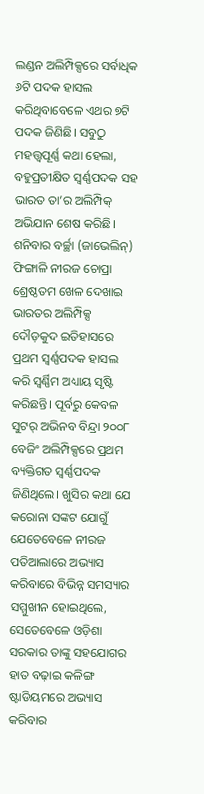ଲଣ୍ଡନ ଅଲିମ୍ପିକ୍ସରେ ସର୍ବାଧିକ ୬ଟି ପଦକ ହାସଲ କରିଥିବାବେଳେ ଏଥର ୭ଟି ପଦକ ଜିଣିଛି। ସବୁଠୁ ମହତ୍ତ୍ବପୂର୍ଣ୍ଣ କଥା ହେଲା, ବହୁପ୍ରତୀକ୍ଷିତ ସ୍ବର୍ଣ୍ଣପଦକ ସହ ଭାରତ ତା’ର ଅଲିମ୍ପିକ୍‌ ଅଭିଯାନ ଶେଷ କରିଛି। ଶନିବାର ବର୍ଚ୍ଛା (ଜାଭେଲିନ୍‌) ଫିଙ୍ଗାଳି ନୀରଜ ଚୋପ୍ରା ଶ୍ରେଷ୍ଠତମ ଖେଳ ଦେଖାଇ ଭାରତର ଅଲିମ୍ପିକ୍ସ ଦୌଡ଼କୁଦ ଇତିହାସରେ ପ୍ରଥମ ସ୍ବର୍ଣ୍ଣପଦକ ହାସଲ କରି ସ୍ବର୍ଣ୍ଣିମ ଅଧ୍ୟାୟ ସୃଷ୍ଟି କରିଛନ୍ତି। ପୂର୍ବରୁ କେବଳ ସୁଟର୍‌ ଅଭିନବ ବିନ୍ଦ୍ରା ୨୦୦୮ ବେଜିଂ ଅଲିମ୍ପିକ୍ସରେ ପ୍ରଥମ ବ୍ୟକ୍ତିଗତ ସ୍ବର୍ଣ୍ଣପଦକ ଜିଣିଥିଲେ। ଖୁସିର କଥା ଯେ କରୋନା ସଙ୍କଟ ଯୋଗୁଁ ଯେତେବେଳେ ନୀରଜ ପତିଆଲାରେ ଅଭ୍ୟାସ କରିବାରେ ବିଭିନ୍ନ ସମସ୍ୟାର ସମ୍ମୁଖୀନ ହୋଇଥିଲେ, ସେତେବେଳେ ଓଡ଼ିଶା ସରକାର ତାଙ୍କୁ ସହଯୋଗର ହାତ ବଢ଼ାଇ କଳିଙ୍ଗ ଷ୍ଟାଡିୟମରେ ଅଭ୍ୟାସ କରିବାର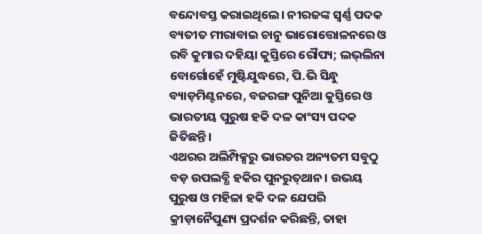ବନ୍ଦୋବସ୍ତ କରାଇଥିଲେ। ନୀରଜଙ୍କ ସ୍ବର୍ଣ୍ଣ ପଦକ ବ୍ୟତୀତ ମୀରାବାଇ ଚାନୁ ଭାରୋତ୍ତୋଳନରେ ଓ ରବି କୁମାର ଦହିୟା କୁସ୍ତିରେ ରୌପ୍ୟ; ଲଭ୍‌ଲିନା ବୋର୍ଗୋହେଁ ମୁଷ୍ଟିଯୁଦ୍ଧରେ, ପି.ଭି ସିନ୍ଧୁ ବ୍ୟାଡ଼ମିଣ୍ଟନରେ, ବଜରଙ୍ଗ ପୁନିଆ କୁସ୍ତିରେ ଓ ଭାରତୀୟ ପୁରୁଷ ହକି ଦଳ କାଂସ୍ୟ ପଦକ ଜିତିଛନ୍ତି।
ଏଥରର ଅଲିମ୍ପିକ୍ସରୁ ଭାରତର ଅନ୍ୟତମ ସବୁଠୁ ବଡ଼ ଉପଲବ୍ଧି ହକିର ପୁନରୁତ୍‌ଥାନ। ଉଭୟ ପୁରୁଷ ଓ ମହିଳା ହକି ଦଳ ଯେପରି କ୍ରୀଡ଼ାନୈପୁଣ୍ୟ ପ୍ରଦର୍ଶନ କରିଛନ୍ତି, ତାହା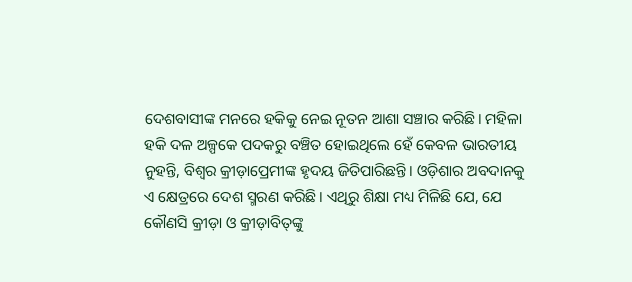ଦେଶବାସୀଙ୍କ ମନରେ ହକିକୁ ନେଇ ନୂତନ ଆଶା ସଞ୍ଚାର କରିଛି। ମହିଳା ହକି ଦଳ ଅଳ୍ପକେ ପଦକରୁ ବଞ୍ଚିତ ହୋଇଥିଲେ ହେଁ କେବଳ ଭାରତୀୟ ନୁହନ୍ତି, ବିଶ୍ବର କ୍ରୀଡ଼ାପ୍ରେମୀଙ୍କ ହୃଦୟ ଜିତିପାରିଛନ୍ତି। ଓଡ଼ିଶାର ଅବଦାନକୁ ଏ କ୍ଷେତ୍ରରେ ଦେଶ ସ୍ମରଣ କରିଛି। ଏଥିରୁ ଶିକ୍ଷା ମଧ୍ୟ ମିଳିଛି ଯେ, ଯେ କୌଣସି କ୍ରୀଡ଼ା ଓ କ୍ରୀଡ଼ାବିତ୍‌ଙ୍କୁ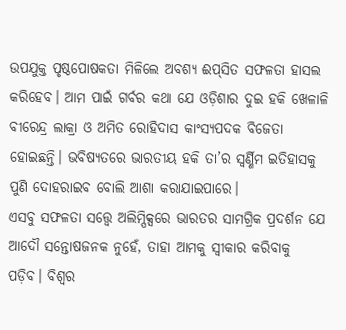ଉପଯୁକ୍ତ ପୃଷ୍ଠପୋଷକତା ମିଳିଲେ ଅବଶ୍ୟ ଈପ୍‌ସିତ ସଫଳତା ହାସଲ କରିହେବ। ଆମ ପାଇଁ ଗର୍ବର କଥା ଯେ ଓଡ଼ିଶାର ଦୁଇ ହକି ଖେଳାଳି ବୀରେନ୍ଦ୍ର ଲାକ୍ରା ଓ ଅମିତ ରୋହିଦାସ କାଂସ୍ୟପଦକ ବିଜେତା ହୋଇଛନ୍ତି। ଭବିଷ୍ୟତରେ ଭାରତୀୟ ହକି ତା’ର ସ୍ବର୍ଣ୍ଣିମ ଇତିହାସକୁ ପୁଣି ଦୋହରାଇବ ବୋଲି ଆଶା କରାଯାଇପାରେ।
ଏସବୁ ସଫଳତା ସତ୍ତ୍ବେ ଅଲିମ୍ପିକ୍ସରେ ଭାରତର ସାମଗ୍ରିକ ପ୍ରଦର୍ଶନ ଯେ ଆଦୌ ସନ୍ତୋଷଜନକ ନୁହେଁ, ତାହା ଆମକୁ ସ୍ବୀକାର କରିବାକୁ ପଡ଼ିବ। ବିଶ୍ବର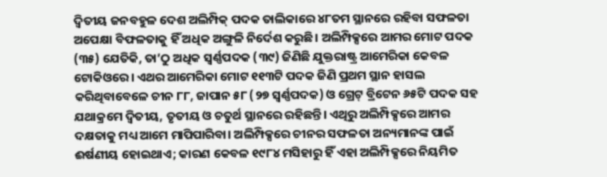ଦ୍ବିତୀୟ ଜନବହୁଳ ଦେଶ ଅଲିମ୍ପିକ୍‌ ପଦକ ତାଲିକାରେ ୪୮ତମ ସ୍ଥାନରେ ରହିବା ସଫଳତା ଅପେକ୍ଷା ବିଫଳତାକୁ ହିଁ ଅଧିକ ଅଙ୍ଗୁଳି ନିର୍ଦେଶ କରୁଛି। ଅଲିମ୍ପିକ୍ସରେ ଆମର ମୋଟ ପଦକ (୩୫) ଯେତିକି, ତା’ଠୁ ଅଧିକ ସ୍ବର୍ଣ୍ଣପଦକ (୩୯) ଜିଣିଛି ଯୁକ୍ତରାଷ୍ଟ୍ର ଆମେରିକା କେବଳ ଟୋକିଓରେ। ଏଥର ଆମେରିକା ମୋଟ ୧୧୩ଟି ପଦକ ଜିଣି ପ୍ରଥମ ସ୍ଥାନ ହାସଲ କରିଥିବାବେଳେ ଚୀନ ୮୮, ଜାପାନ ୫୮ (୨୭ ସ୍ବର୍ଣ୍ଣପଦକ) ଓ ଗ୍ରେଟ୍‌ ବ୍ରିଟେନ ୬୫ଟି ପଦକ ସହ ଯଥାକ୍ରମେ ଦ୍ବିତୀୟ, ତୃତୀୟ ଓ ଚତୁର୍ଥ ସ୍ଥାନରେ ରହିଛନ୍ତି। ଏଥିରୁ ଅଲିମ୍ପିକ୍ସରେ ଆମର ଦକ୍ଷତାକୁ ମଧ୍ୟ ଆମେ ମାପିପାରିବା। ଅଲିମ୍ପିକ୍ସରେ ଚୀନର ସଫଳତା ଅନ୍ୟମାନଙ୍କ ପାଇଁ ଈର୍ଷଣୀୟ ହୋଇଥାଏ; କାରଣ କେବଳ ୧୯୮୪ ମସିହାରୁ ହିଁ ଏହା ଅଲିମ୍ପିକ୍ସରେ ନିୟମିତ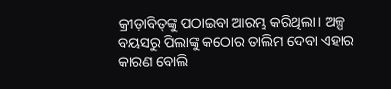କ୍ରୀଡ଼ାବିତ୍‌ଙ୍କୁ ପଠାଇବା ଆରମ୍ଭ କରିଥିଲା। ଅଳ୍ପ ବୟସରୁ ପିଲାଙ୍କୁ କଠୋର ତାଲିମ ଦେବା ଏହାର କାରଣ ବୋଲି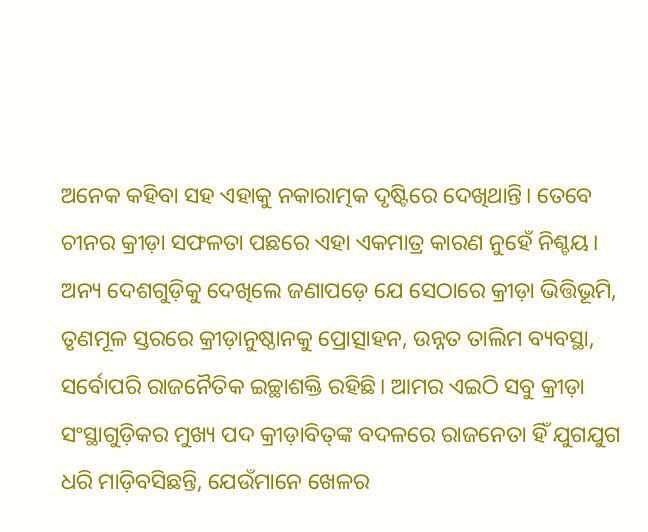ଅନେକ କହିବା ସହ ଏହାକୁ ନକାରାତ୍ମକ ଦୃଷ୍ଟିରେ ଦେଖିଥାନ୍ତି। ତେବେ ଚୀନର କ୍ରୀଡ଼ା ସଫଳତା ପଛରେ ଏହା ଏକମାତ୍ର କାରଣ ନୁହେଁ ନିଶ୍ଚୟ। ଅନ୍ୟ ଦେଶଗୁଡ଼ିକୁ ଦେଖିଲେ ଜଣାପଡ଼େ ଯେ ସେଠାରେ କ୍ରୀଡ଼ା ଭିତ୍ତିଭୂମି, ତୃଣମୂଳ ସ୍ତରରେ କ୍ରୀଡ଼ାନୁଷ୍ଠାନକୁ ପ୍ରୋତ୍ସାହନ, ଉନ୍ନତ ତାଲିମ ବ୍ୟବସ୍ଥା, ସର୍ବୋପରି ରାଜନୈତିକ ଇଚ୍ଛାଶକ୍ତି ରହିଛି। ଆମର ଏଇଠି ସବୁ କ୍ରୀଡ଼ା ସଂସ୍ଥାଗୁଡ଼ିକର ମୁଖ୍ୟ ପଦ କ୍ରୀଡ଼ାବିତ୍‌ଙ୍କ ବଦଳରେ ରାଜନେତା ହିଁ ଯୁଗଯୁଗ ଧରି ମାଡ଼ିବସିଛନ୍ତି, ଯେଉଁମାନେ ଖେଳର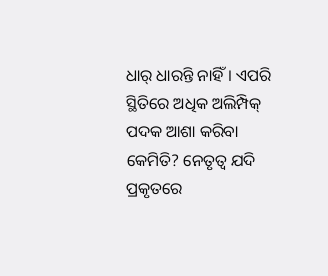ଧାର୍‌ ଧାରନ୍ତି ନାହିଁ। ଏପରି ସ୍ଥିତିରେ ଅଧିକ ଅଲିମ୍ପିକ୍‌ ପଦକ ଆଶା କରିବା କେମିତି? ନେତୃତ୍ବ ଯଦି ପ୍ରକୃତରେ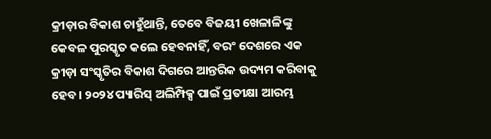କ୍ରୀଡ଼ାର ବିକାଶ ଚାହୁଁଥାନ୍ତି, ତେବେ ବିଜୟୀ ଖେଳାଳିଙ୍କୁ କେବଳ ପୁରସ୍କୃତ କଲେ ହେବନାହିଁ, ବରଂ ଦେଶରେ ଏକ କ୍ରୀଡ଼ା ସଂସ୍କୃତିର ବିକାଶ ଦିଗରେ ଆନ୍ତରିକ ଉଦ୍ୟମ କରିବାକୁ ହେବ। ୨୦୨୪ ପ୍ୟାରିସ୍‌ ଅଲିମ୍ପିକ୍ସ ପାଇଁ ପ୍ରତୀକ୍ଷା ଆରମ୍ଭ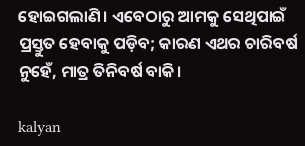ହୋଇଗଲାଣି। ଏବେଠାରୁ ଆମକୁ ସେଥିପାଇଁ ପ୍ରସ୍ତୁତ ହେବାକୁ ପଡ଼ିବ; କାରଣ ଏଥର ଚାରିବର୍ଷ ନୁହେଁ, ମାତ୍ର ତିନିବର୍ଷ ବାକି।

kalyan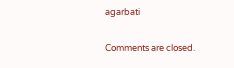agarbati

Comments are closed.